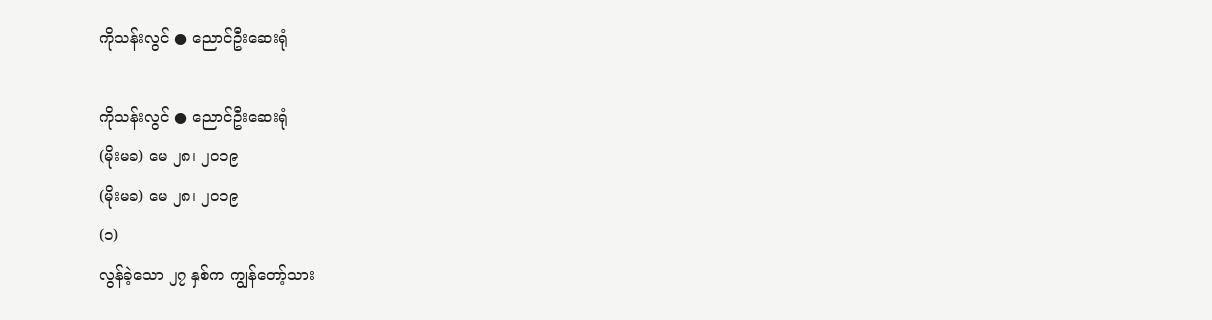ကိုသန်းလွင် ● ညောင်ဦးဆေးရုံ

ကိုသန်းလွင် ● ညောင်ဦးဆေးရုံ
(မိုးမခ) မေ ၂၈၊ ၂၀၁၉
(မိုးမခ) မေ ၂၈၊ ၂၀၁၉
(၁)
လွန်ခဲ့သော ၂၇ နှစ်က ကျွန်တော့်သား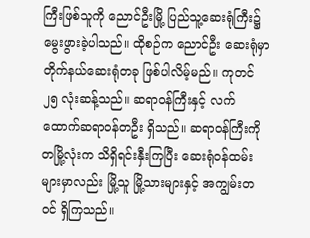ကြီးဖြစ်သူကို ညောင်ဦးမြို့ ပြည်သူ့ဆေးရုံကြီး၌ မွေးဖွားခဲ့ပါသည်။ ထိုစဉ်က ညောင်ဦး ဆေးရုံမှာ တိုက်နယ်ဆေးရုံတခု ဖြစ်ပါလိမ့်မည်။ ကုတင် ၂၅ လုံးဆန့်သည်။ ဆရာဝန်ကြီးနှင့် လက်ထောက်ဆရာဝန်တဦး ရှိသည်။ ဆရာဝန်ကြီးကို တမြို့လုံးက သိရှိရင်းနှီးကြပြီး ဆေးရုံဝန်ထမ်းများမှာလည်း မြို့သူ မြို့သားများနှင့် အကျွမ်းတဝင် ရှိကြသည်။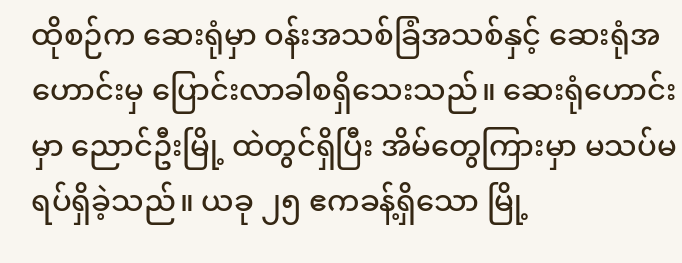ထိုစဉ်က ဆေးရုံမှာ ဝန်းအသစ်ခြံအသစ်နှင့် ဆေးရုံအဟောင်းမှ ပြောင်းလာခါစရှိသေးသည်။ ဆေးရုံဟောင်းမှာ ညောင်ဦးမြို့ ထဲတွင်ရှိပြီး အိမ်တွေကြားမှာ မသပ်မရပ်ရှိခဲ့သည်။ ယခု ၂၅ ဧကခန့်ရှိသော မြို့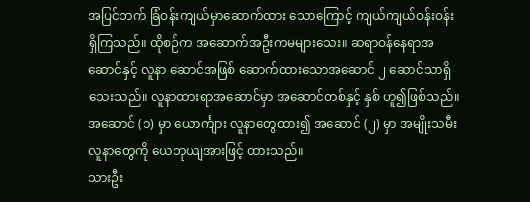အပြင်ဘက် ခြံဝန်းကျယ်မှာဆောက်ထား သောကြောင့် ကျယ်ကျယ်ဝန်းဝန်းရှိကြသည်။ ထိုစဉ်က အဆောက်အဦးကမများသေး။ ဆရာဝန်နေရာအဆောင်နှင့် လူနာ ဆောင်အဖြစ် ဆောက်ထားသောအဆောင် ၂ ဆောင်သာရှိသေးသည်။ လူနာထားရာအဆောင်မှာ အဆောင်တစ်နှင့် နှစ် ဟူ၍ဖြစ်သည်။ အဆောင် (၁) မှာ ယောင်္ကျား လူနာတွေထား၍ အဆောင် (၂) မှာ အမျိုးသမီးလူနာတွေကို ယေဘုယျအားဖြင့် ထားသည်။
သားဦး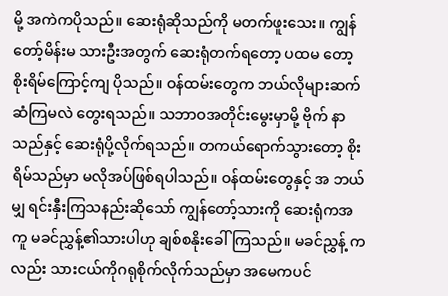မို့ အကဲကပိုသည်။ ဆေးရုံဆိုသည်ကို မတက်ဖူးသေး။ ကျွန်တော့်မိန်းမ သားဦးအတွက် ဆေးရုံတက်ရတော့ ပထမ တော့ စိုးရိမ်ကြောင့်ကျ ပိုသည်။ ဝန်ထမ်းတွေက ဘယ်လိုများဆက်ဆံကြမလဲ တွေးရသည်။ သဘာဝအတိုင်းမွေးမှာမို့ ဗိုက် နာသည်နှင့် ဆေးရုံပို့လိုက်ရသည်။ တကယ်ရောက်သွားတော့ စိုးရိမ်သည်မှာ မလိုအပ်ဖြစ်ရပါသည်။ ဝန်ထမ်းတွေနှင့် အ ဘယ်မျှ ရင်းနှီးကြသနည်းဆိုသော် ကျွန်တော့်သားကို ဆေးရုံကအကူ မခင်ညွှန့်၏သားပါဟု ချစ်စနိုးခေါ်ကြသည်။ မခင်ညွှန့် ကလည်း သားငယ်ကိုဂရုစိုက်လိုက်သည်မှာ အမေကပင်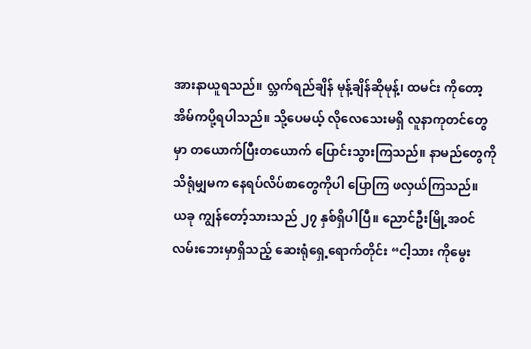အားနာယူရသည်။ လ္ဘက်ရည်ချိန် မုန့်ချိန်ဆိုမုန့်၊ ထမင်း ကိုတော့ အိမ်ကပို့ရပါသည်။ သို့ပေမယ့် လိုလေသေးမရှိ လူနာကုတင်တွေမှာ တယောက်ပြီးတယောက် ပြောင်းသွားကြသည်။ နာမည်တွေကို သိရုံမျှမက နေရပ်လိပ်စာတွေကိုပါ ပြောကြ ဖလှယ်ကြသည်။
ယခု ကျွန်တော့်သားသည် ၂၇ နှစ်ရှိပါပြီ။ ညောင်ဦးမြို့အဝင်လမ်းဘေးမှာရှိသည့် ဆေးရုံရှေ့ရောက်တိုင်း “ငါ့သား ကိုမွေး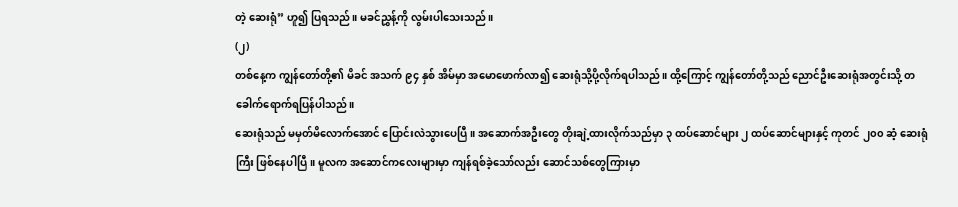တဲ့ ဆေးရုံ” ဟူ၍ ပြရသည်။ မခင်ညွှန့်ကို လွမ်းပါသေးသည်။
(၂)
တစ်နေ့က ကျွန်တော်တို့၏ မိခင် အသက် ၉၄ နှစ် အိမ်မှာ အမောဖောက်လာ၍ ဆေးရုံသို့ပို့လိုက်ရပါသည်။ ထို့ကြောင့် ကျွန်တော်တို့သည် ညောင်ဦးဆေးရုံအတွင်းသို့ တခေါက်ရောက်ရပြန်ပါသည်။
ဆေးရုံသည် မမှတ်မိလောက်အောင် ပြောင်းလဲသွားပေပြီ။ အဆောက်အဦးတွေ တိုးချဲ့ထားလိုက်သည်မှာ ၃ ထပ်ဆောင်များ ၂ ထပ်ဆောင်များနှင့် ကုတင် ၂၀၀ ဆံ့ ဆေးရုံကြီး ဖြစ်နေပါပြီ။ မူလက အဆောင်ကလေးများမှာ ကျန်ရစ်ခဲ့သော်လည်း ဆောင်သစ်တွေကြားမှာ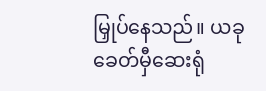မြှုပ်နေသည်။ ယခုခေတ်မှီဆေးရုံ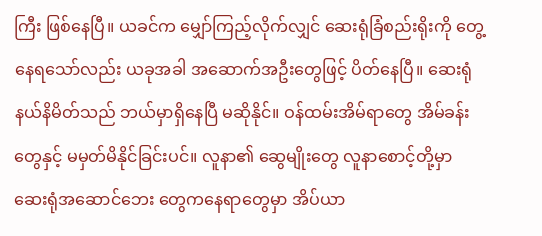ကြီး ဖြစ်နေပြီ။ ယခင်က မျှော်ကြည့်လိုက်လျှင် ဆေးရုံခြံစည်းရိုးကို တွေ့နေရသော်လည်း ယခုအခါ အဆောက်အဦးတွေဖြင့် ပိတ်နေပြီ။ ဆေးရုံနယ်နိမိတ်သည် ဘယ်မှာရှိနေပြီ မဆိုနိုင်။ ဝန်ထမ်းအိမ်ရာတွေ အိမ်ခန်းတွေနှင့် မမှတ်မိနိုင်ခြင်းပင်။ လူနာ၏ ဆွေမျိုးတွေ လူနာစောင့်တို့မှာ ဆေးရုံအဆောင်ဘေး တွေကနေရာတွေမှာ အိပ်ယာ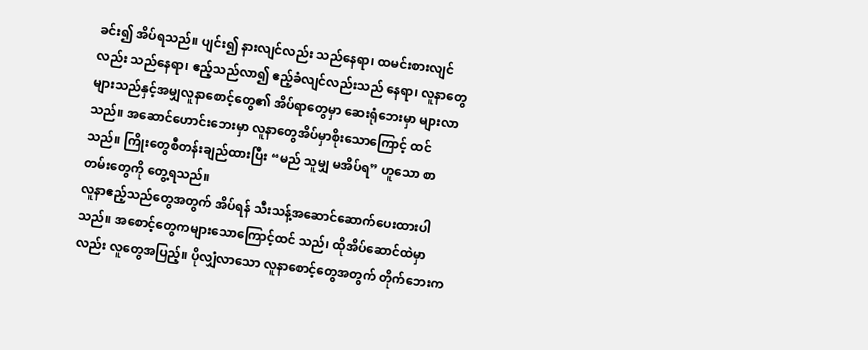ခင်း၍ အိပ်ရသည်။ ပျင်း၍ နားလျင်လည်း သည်နေရာ၊ ထမင်းစားလျင်လည်း သည်နေရာ၊ ဧည့်သည်လာ၍ ဧည့်ခံလျင်လည်းသည် နေရာ၊ လူနာတွေများသည်နှင့်အမျှလူနာစောင့်တွေ၏ အိပ်ရာတွေမှာ ဆေးရုံဘေးမှာ များလာသည်။ အဆောင်ဟောင်းဘေးမှာ လူနာတွေအိပ်မှာစိုးသောကြောင့် ထင်သည်။ ကြိုးတွေစီတန်းချည်ထားပြီး “မည် သူမျှ မအိပ်ရ” ဟူသော စာတမ်းတွေကို တွေ့ရသည်။
လူနာဧည့်သည်တွေအတွက် အိပ်ရန် သီးသန့်အဆောင်ဆောက်ပေးထားပါသည်။ အစောင့်တွေကများသောကြောင့်ထင် သည်၊ ထိုအိပ်ဆောင်ထဲမှာလည်း လူတွေအပြည့်။ ပိုလျှံလာသော လူနာစောင့်တွေအတွက် တိုက်ဘေးက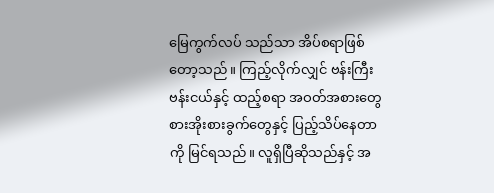မြေကွက်လပ် သည်သာ အိပ်စရာဖြစ်တော့သည်။ ကြည့်လိုက်လျှင် ဗန်းကြီးဗန်းငယ်နှင့် ထည့်စရာ အဝတ်အစားတွေ စားအိုးစားခွက်တွေနှင့် ပြည့်သိပ်နေတာကို မြင်ရသည်။ လူရှိပြီဆိုသည်နှင့် အ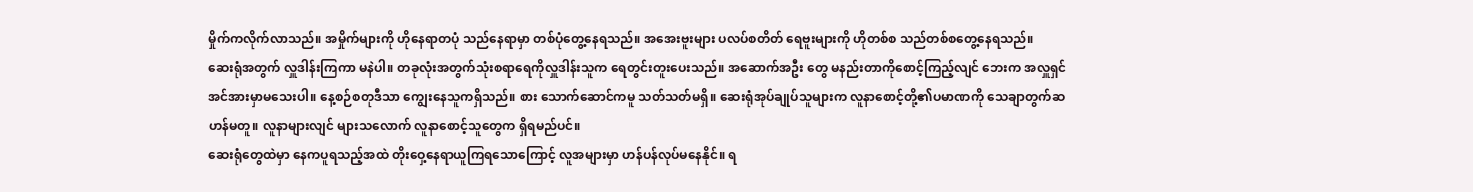မှိုက်ကလိုက်လာသည်။ အမှိုက်များကို ဟိုနေရာတပုံ သည်နေရာမှာ တစ်ပုံတွေ့နေရသည်။ အအေးဗူးများ ပလပ်စတိတ် ရေဗူးများကို ဟိုတစ်စ သည်တစ်စတွေ့နေရသည်။
ဆေးရုံအတွက် လှူဒါန်းကြကာ မနဲပါ။ တခုလုံးအတွက်သုံးစရာရေကိုလှူဒါန်းသူက ရေတွင်းတူးပေးသည်။ အဆောက်အဦး တွေ မနည်းတာကိုစောင့်ကြည့်လျင် ဘေးက အလှူရှင် အင်အားမှာမသေးပါ။ နေ့စဉ်စတုဒီသာ ကျွေးနေသူကရှိသည်။ စား သောက်ဆောင်ကမူ သတ်သတ်မရှိ။ ဆေးရုံအုပ်ချုပ်သူများက လူနာစောင့်တို့၏ပမာဏကို သေချာတွက်ဆဟန်မတူ။ လူနာများလျင် များသလောက် လူနာစောင့်သူတွေက ရှိရမည်ပင်။
ဆေးရုံတွေထဲမှာ နေကပူရသည့်အထဲ တိုးဝှေ့နေရာယူကြရသောကြောင့် လူအများမှာ ဟန်ပန်လုပ်မနေနိုင်။ ရ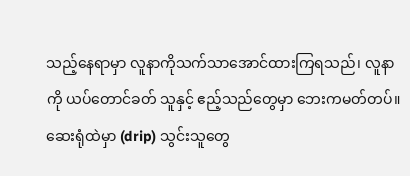သည့်နေရာမှာ လူနာကိုသက်သာအောင်ထားကြရသည်၊ လူနာကို ယပ်တောင်ခတ် သူနှင့် ဧည့်သည်တွေမှာ ဘေးကမတ်တပ်။ ဆေးရုံထဲမှာ (drip) သွင်းသူတွေ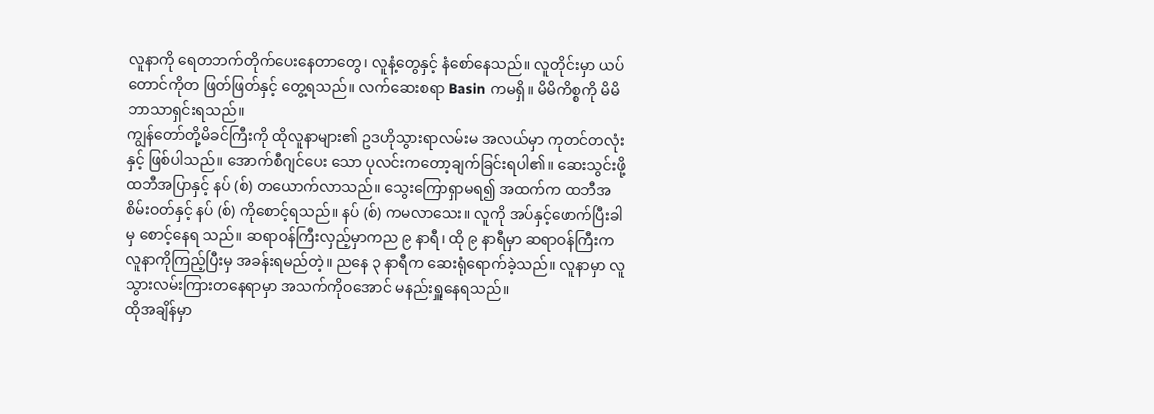လူနာကို ရေတဘက်တိုက်ပေးနေတာတွေ၊ လူနံ့တွေနှင့် နံစော်နေသည်။ လူတိုင်းမှာ ယပ်တောင်ကိုတ ဖြတ်ဖြတ်နှင့် တွေ့ရသည်။ လက်ဆေးစရာ Basin ကမရှိ။ မိမိကိစ္စကို မိမိဘာသာရှင်းရသည်။
ကျွန်တော်တို့မိခင်ကြီးကို ထိုလူနာများ၏ ဥဒဟိုသွားရာလမ်းမ အလယ်မှာ ကုတင်တလုံးနှင့် ဖြစ်ပါသည်။ အောက်စီဂျင်ပေး သော ပုလင်းကတော့ချက်ခြင်းရပါ၏။ ဆေးသွင်းဖို့ ထဘီအပြာနှင့် နပ် (စ်) တယောက်လာသည်။ သွေးကြောရှာမရ၍ အထက်က ထဘီအစိမ်းဝတ်နှင့် နပ် (စ်) ကိုစောင့်ရသည်။ နပ် (စ်) ကမလာသေး။ လူကို အပ်နှင့်ဖောက်ပြီးခါမှ စောင့်နေရ သည်။ ဆရာဝန်ကြီးလှည့်မှာကည ၉ နာရီ၊ ထို ၉ နာရီမှာ ဆရာဝန်ကြီးက လူနာကိုကြည့်ပြီးမှ အခန်းရမည်တဲ့။ ညနေ ၃ နာရီက ဆေးရုံရောက်ခဲ့သည်။ လူနာမှာ လူသွားလမ်းကြားတနေရာမှာ အသက်ကိုဝအောင် မနည်းရှူနေရသည်။
ထိုအချိန်မှာ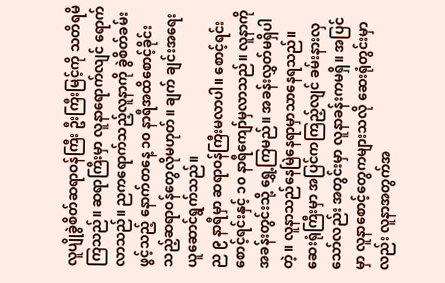လူပျိုခွဲစိတ်ဆရာဝန်ကြီး ဦးကြီးမြင့်ကို သတိရမိကြသည်။ ဆရာကြီးမှာ လူနာရောက်လျင် ရောက်လာသည်။ ညကရောက်သည့်လူနာကို ခွဲစိတ်ခမ်းဖွင့်သည့် နောက်တနေ့ ၁၀ နာရီအထိစောင့်ခိုင်းသည့်ဆရာဝန်တွေလိုမဟုတ်။ ချက် ချင်းအရေးယူဆောင်ရွက်သည်။
ည ၉ နာရီမှာ ဆရာဝန်ကြီးမလာပါ။ စောင့်ရင်းစောင့်ရင်းနှင့် ၁၀ နာရီကျော်မှလာသည်။ လူနာကို အခန်းတွင်းသို့ ရွှေ့ကြမည်။ အခန်းလွှတ်မရှိပါတဲ့။ လူနာသည်နေမြဲနေရာမှာသာနေရသည်။ ဆေးရုံကြီးမှာ အပြင်ကကြည့်လျင် ခမ်းနားလှသော်လည်း အတွင်းမှာ လူနာခန်းကမရှိ။ အပြင်မှာ လူနာစောင့်တွေကများသလို ဆေးရုံတွင်းမှာလည်း လူနာအတွက်အ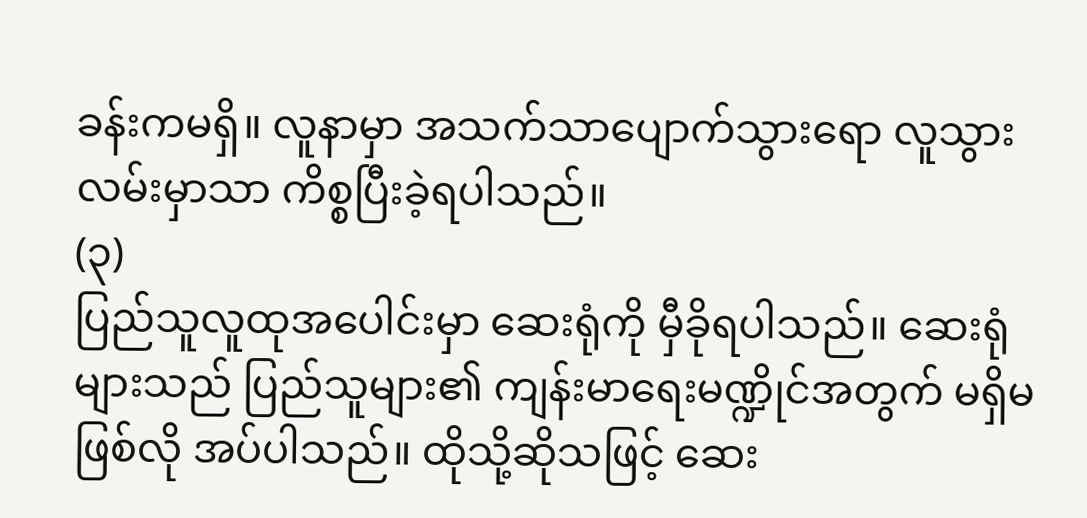ခန်းကမရှိ။ လူနာမှာ အသက်သာပျောက်သွားရော လူသွားလမ်းမှာသာ ကိစ္စပြီးခဲ့ရပါသည်။
(၃)
ပြည်သူလူထုအပေါင်းမှာ ဆေးရုံကို မှီခိုရပါသည်။ ဆေးရုံများသည် ပြည်သူများ၏ ကျန်းမာရေးမဏ္ဍိုင်အတွက် မရှိမဖြစ်လို အပ်ပါသည်။ ထိုသို့ဆိုသဖြင့် ဆေး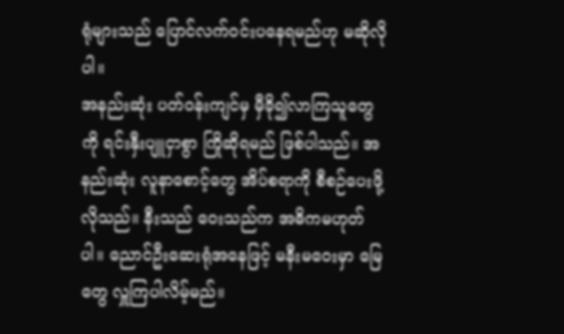ရုံများသည် ပြောင်လက်ဝင်းပနေရမည်ဟု မဆိုလိုပါ။
အနည်းဆုံး ပတ်ဝန်းကျင်မှ မှီခို၍လာကြသူတွေကို ရင်းနှီးပျူငှာစွာ ကြိုဆိုရမည် ဖြစ်ပါသည်။ အနည်းဆုံး လူနာစောင့်တွေ အိပ်စရာကို စီစဉ်ပေးဖို့လိုသည်။ နီးသည် ဝေးသည်က အဓိကမဟုတ်ပါ။ ညောင်ဦးဆေးရုံအနေဖြင့် မနီးမဝေးမှာ မြေတွေ လှူကြပါလိမ့်မည်။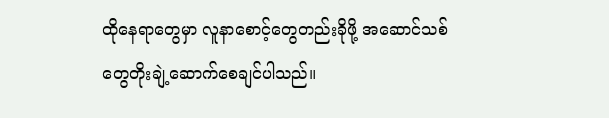ထိုနေရာတွေမှာ လူနာစောင့်တွေတည်းခိုဖို့ အဆောင်သစ်တွေတိုးချဲ့ဆောက်စေချင်ပါသည်။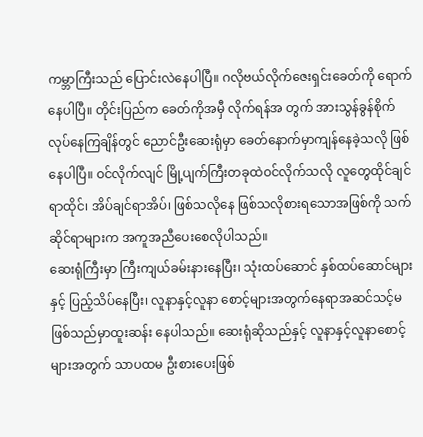ကမ္ဘာကြီးသည် ပြောင်းလဲနေပါပြီ။ ဂလိုဗယ်လိုက်ဇေးရှင်းခေတ်ကို ရောက်နေပါပြီ။ တိုင်းပြည်က ခေတ်ကိုအမှီ လိုက်ရန်အ တွက် အားသွန်ခွန်စိုက်လုပ်နေကြချိန်တွင် ညောင်ဦးဆေးရုံမှာ ခေတ်နောက်မှာကျန်နေခဲ့သလို ဖြစ်နေပါပြီ။ ဝင်လိုက်လျင် မြို့ပျက်ကြီးတခုထဲဝင်လိုက်သလို လူတွေထိုင်ချင်ရာထိုင်၊ အိပ်ချင်ရာအိပ်၊ ဖြစ်သလိုနေ ဖြစ်သလိုစားရသောအဖြစ်ကို သက်ဆိုင်ရာများက အကူအညီပေးစေလိုပါသည်။
ဆေးရုံကြီးမှာ ကြီးကျယ်ခမ်းနားနေပြီး၊ သုံးထပ်ဆောင် နှစ်ထပ်ဆောင်များနှင့် ပြည့်သိပ်နေပြီး၊ လူနာနှင့်လူနာ စောင့်များအတွက်နေရာအဆင်သင့်မဖြစ်သည်မှာထူးဆန်း နေပါသည်။ ဆေးရုံဆိုသည်နှင့် လူနာနှင့်လူနာစောင့်များအတွက် သာပထမ ဦးစားပေးဖြစ်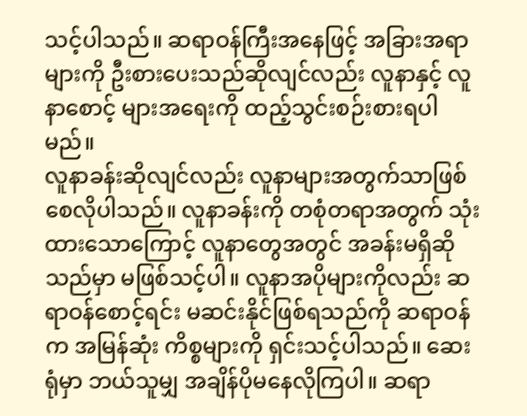သင့်ပါသည်။ ဆရာဝန်ကြီးအနေဖြင့် အခြားအရာများကို ဦးစားပေးသည်ဆိုလျင်လည်း လူနာနှင့် လူနာစောင့် များအရေးကို ထည့်သွင်းစဉ်းစားရပါမည်။
လူနာခန်းဆိုလျင်လည်း လူနာများအတွက်သာဖြစ်စေလိုပါသည်။ လူနာခန်းကို တစုံတရာအတွက် သုံးထားသောကြောင့် လူနာတွေအတွင် အခန်းမရှိဆိုသည်မှာ မဖြစ်သင့်ပါ။ လူနာအပိုများကိုလည်း ဆရာဝန်စောင့်ရင်း မဆင်းနိုင်ဖြစ်ရသည်ကို ဆရာဝန်က အမြန်ဆုံး ကိစ္စများကို ရှင်းသင့်ပါသည်။ ဆေးရုံမှာ ဘယ်သူမျှ အချိန်ပိုမနေလိုကြပါ။ ဆရာ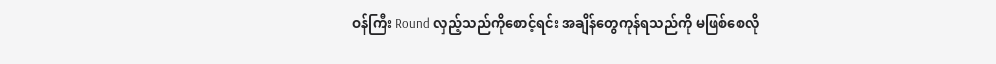ဝန်ကြီး Round လှည့်သည်ကိုစောင့်ရင်း အချိန်တွေကုန်ရသည်ကို မဖြစ်စေလို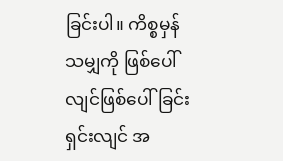ခြင်းပါ။ ကိစ္စမှန်သမျှကို ဖြစ်ပေါ်လျင်ဖြစ်ပေါ်ခြင်း ရှင်းလျင် အ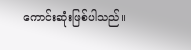ကောင်းဆုံးဖြစ်ပါသည်။